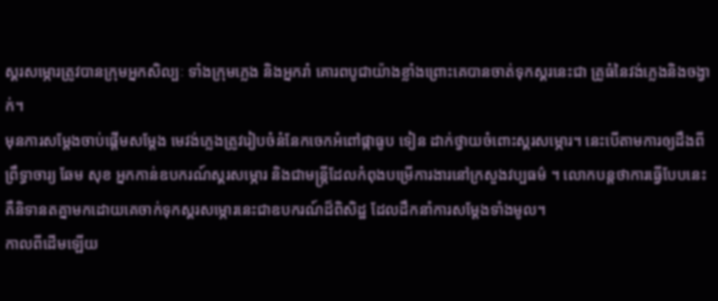ស្គរសម្ភោរត្រូវបានក្រុមអ្នកសិល្បៈ ទាំងក្រុមភ្លេង និងអ្នករាំ គោរពបូជាយ៉ាងខ្លាំងព្រោះគេបានចាត់ទុកស្គរនេះជា គ្រូធំនៃវង់ភ្លេងនិងចង្វាក់។
មុនការសម្ដែងចាប់ផ្តើមសម្ដែង មេវង់ភ្លេងត្រូវរៀបចំនំនែកចេកអំពៅផ្កាធូប ទៀន ដាក់ថ្វាយចំពោះស្គរសម្ភោរ។ នេះបើតាមការឲ្យដឹងពីព្រឹទ្ធាចារ្យ ឆែម សុខ អ្នកកាន់ឧបករណ៍ស្គរសម្ភោរ និងជាមន្រ្តីដែលកំពុងបម្រើការងារនៅក្រសួងវប្បធម៌ ។ លោកបន្តថាការធ្វើបែបនេះគឺនិទានតគ្នាមកដោយគេចាក់ទុកស្គរសម្ភោរនេះជាឧបករណ៍ដ៏ពិសិដ្ឋ ដែលដឹកនាំការសម្ដែងទាំងមូល។
កាលពីដើមឡើយ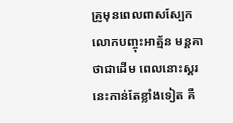គ្រូមុនពេលពាសស្បែក លោកបញ្ចុះអាត្ម័ន មន្តគាថាជាដើម ពេលនោះស្គរនេះកាន់តែខ្លាំងទៀត គឺ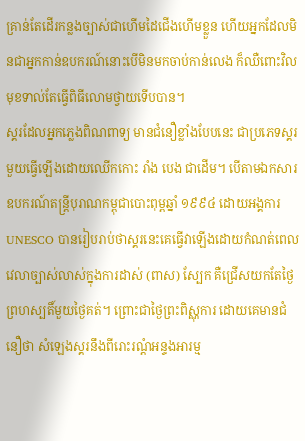គ្រាន់តែដើរកន្លងច្បាស់ជាហើមដៃជើងហើមខ្លួន ហើយអ្នកដែលមិនជាអ្នកកាន់ឧបករណ៍នោះបើមិនមកចាប់កាន់លេង ក៏ឈឺពោះវិលមុខទាល់តែធ្វើពិធីលោមថ្វាយទើបបាន។
ស្គរដែលអ្នកភ្លេងពិណពាទ្យ មានជំនឿខ្លាំងបែបនេះ ជាប្រភេទស្គរមួយធ្វើឡើងដោយឈើកកោះ រាំង បេង ជាដើម។ បើតាមឯកសារ ឧបករណ៍តន្រ្តីបុរាណកម្ពុជាបោះពុម្ពឆ្នាំ ១៩៩៤ ដោយអង្គការ UNESCO បានរៀបរាប់ថាស្គរនេះគេធ្វើវាឡើងដោយកំណត់ពេលវេលាច្បាស់លាស់ក្នុងការដាស់ (ពាស) ស្បែក គឺជ្រើសយកតែថ្ងៃព្រហស្បតិ៍មួយថ្ងៃគត់។ ព្រោះជាថ្ងៃព្រះពិស្ណុការ ដោយគេមានជំនឿថា សំឡេងស្គរនឹងពីរោះរណ្ដំអន្ទងអារម្ម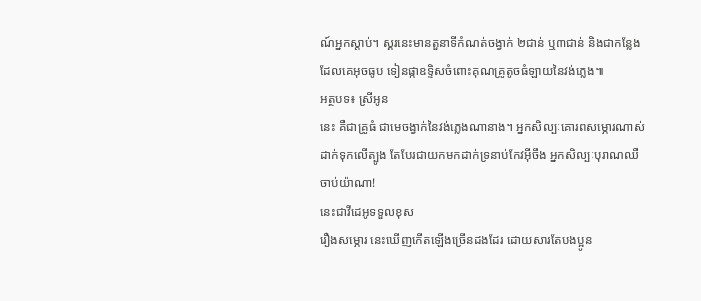ណ៍អ្នកស្ដាប់។ ស្គរនេះមានតួនាទីកំណត់ចង្វាក់ ២ជាន់ ឬ៣ជាន់ និងជាកន្លែងដែលគេអុចធូប ទៀនផ្កាឧទ្ទិសចំពោះគុណគ្រូតូចធំឡាយនៃវង់ភ្លេង៕
អត្ថបទ៖ ស្រីអូន
នេះ គឺជាគ្រូធំ ជាមេចង្វាក់នៃវង់ភ្លេងណានាង។ អ្នកសិល្បៈគោរពសម្ភោរណាស់ ដាក់ទុកលេីត្បូង តែបែរជាយកមកដាក់ទ្រនាប់កែវអ៊ីចឹង អ្នកសិល្បៈបុរាណឈឺចាប់យ៉ាណា!
នេះជាវីដេអូទទួលខុស
រឿងសម្ភោរ នេះឃើញកើតឡើងច្រើនដងដែរ ដោយសារតែបងប្អូន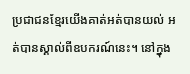ប្រជាជនខ្មែរយើងគាត់អត់បានយល់ អត់បានស្គាល់ពីឧបករណ៍នេះ។ នៅក្នុង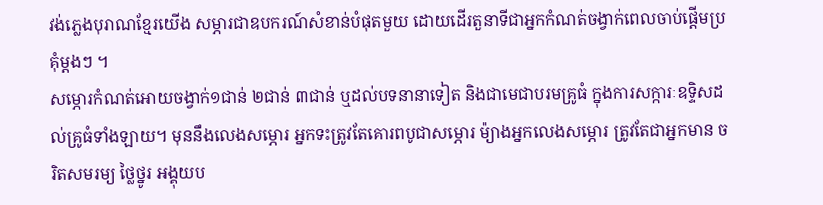វង់ភ្លេងបុរាណខ្មែរយើង សម្ភារជាឧបករណ៍សំខាន់បំផុតមួយ ដោយដើរតួនាទីជាអ្នកកំណត់ចង្វាក់ពេលចាប់ផ្តើមប្រគុំម្ដងៗ ។
សម្ភោរកំណត់អោយចង្វាក់១ជាន់ ២ជាន់ ៣ជាន់ ឬដល់បទនានាទៀត និងជាមេជាបរមគ្រូធំ ក្នុងការសក្ការៈឧទ្ទិសដល់គ្រូធំទាំងឡាយ។ មុននឹងលេងសម្ភោរ អ្នកទះត្រូវតែគោរពបូជាសម្ភោរ ម៉្យាងអ្នកលេងសម្ភោរ ត្រូវតែជាអ្នកមាន ចរិតសមរម្យ ថ្លៃថ្នូរ អង្គុយប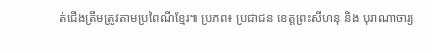ត់ជើងត្រឹមត្រូវតាមប្រពៃណីខ្មែរ៕ ប្រភព៖ ប្រជាជន ខេត្តព្រះសីហនុ និង បុរាណាចារ្យ